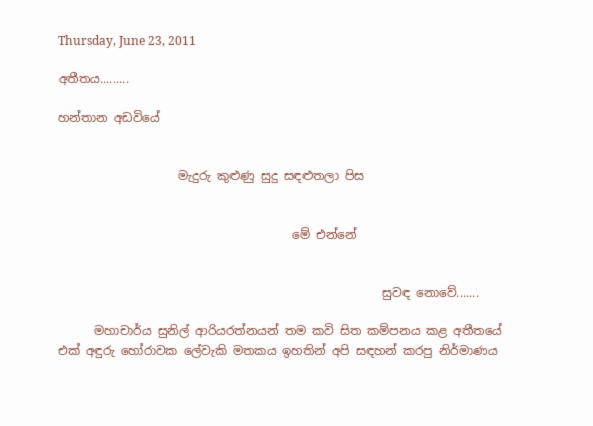Thursday, June 23, 2011

අතීතය.........

හන්තාන අඩවියේ


                    මැදුරු කුළුණු සුදු සඳළුතලා පිස


                                       මේ එන්නේ


                                                      සුවඳ නොවේ.......

      මහාචාර්ය සුනිල් ආරියරත්නයන් තම කවි සිත කම්පනය කළ අතීතයේ එක් අඳුරු හෝරාවක ලේවැකි මතකය ඉහතින් අපි සඳහන් කරපු නිර්මාණය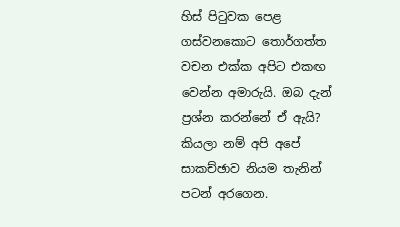හිස් පිටුවක පෙළ ගස්වනකොට තොර්ගත්ත වචන එක්ක අපිට එකඟ වෙන්න අමාරුයි. ඔබ දැන් ප්‍රශ්න කරන්නේ ඒ ඇයි? කියලා නම් අපි අපේ සාකච්ඡාව නියම තැනින් පටන් අරගෙන.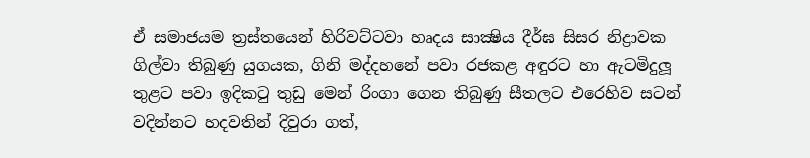ඒ සමාජයම ත්‍රස්තයෙන් හිරිවට්ටවා හෘදය සාක්‍ෂිය දීර්ඝ සිසර නිද්‍රාවක ගිල්වා තිබුණු යුගයක, ගිනි මද්දහනේ පවා රජකළ අඳුරට හා ඇටමිදුලූ තුළට පවා ඉදිකටු තුඩු මෙන් රිංගා ගෙන තිබුණු සීතලට එරෙහිව සටන් වදින්නට හදවතින් දිවුරා ගත්,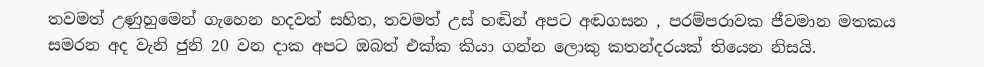තවමත් උණුහුමෙන් ගැහෙන හදවත් සහිත, තවමත් උස් හඬින් අපට අඬගසන , පරම්පරාවක ජීවමාන මතකය සමරන අද වැනි ජුනි 20 වන දාක අපට ඔබත් එක්ක කියා ගන්න ලොකු කතන්දරයක් තියෙන නිසයි.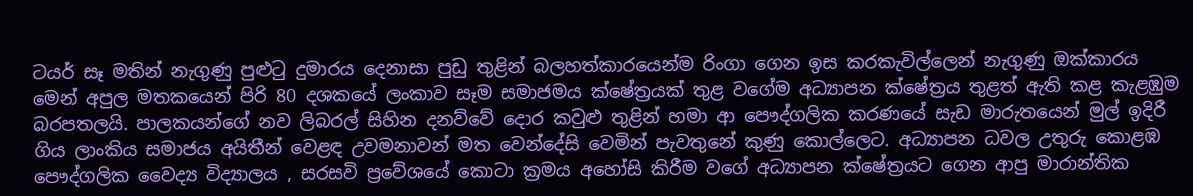ටයර් සෑ මතින් නැගුණු පුළුටු දුමාරය දෙනාසා පුඩු තුළින් බලහත්කාරයෙන්ම රිංගා ගෙන ඉස කරකැවිල්ලෙන් නැගුණු ඔක්කාරය මෙන් අපුල මතකයෙන් පිරි 80 දශකයේ ලංකාව සෑම සමාජමය ක්ෂේත්‍රයක් තුළ වගේම අධ්‍යාපන ක්ෂේත්‍රය තුළත් ඇති කළ කැළඹුම බරපතලයි. පාලකයන්ගේ නව ලිබරල් සිහින දනව්වේ දොර කවුළු තුළින් හමා ආ පෞද්ගලික කරණයේ සැඩ මාරුතයෙන් මුල් ඉදිරී ගිය ලාංකිය සමාජය අයිතීන් වෙළඳ උවමනාවන් මත වෙන්දේසි වෙමින් පැවතුනේ කුණු කොල්ලෙට. අධ්‍යාපන ධවල උතුරු කොළඹ පෞද්ගලික වෛද්‍ය විද්‍යාලය , සරසවි ප්‍රවේශයේ කොටා ක්‍රමය අහෝසි කිරීම වගේ අධ්‍යාපන ක්ෂේත්‍රයට ගෙන ආපු මාරාන්තික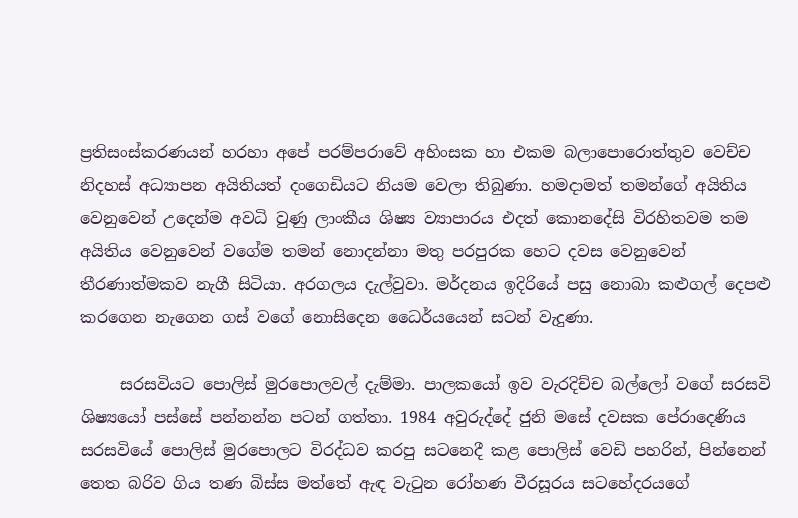ප්‍රතිසංස්කරණයන් හරහා අපේ පරම්පරාවේ අහිංසක හා එකම බලාපොරොත්තුව වෙච්ච නිදහස් අධ්‍යාපන අයිතියත් දංගෙඩියට නියම වෙලා තිබුණා. හමදාමත් තමන්ගේ අයිතිය වෙනුවෙන් උදෙන්ම අවධි වුණු ලාංකීය ශිෂ්‍ය ව්‍යාපාරය එදත් කොනදේසි විරහිතවම තම අයිතිය වෙනුවෙන් වගේම තමන් නොදන්නා මතු පරපුරක හෙට දවස වෙනුවෙන් තීරණාත්මකව නැගී සිටියා. අරගලය දැල්වුවා. මර්දනය ඉදිරියේ පසු නොබා කළුගල් දෙපළු කරගෙන නැගෙන ගස් වගේ නොසිදෙන ධෛර්යයෙන් සටන් වැදුණා.

     සරසවියට පොලිස් මුරපොලවල් දැම්මා. පාලකයෝ ඉව වැරදිච්ච බල්ලෝ වගේ සරසවි ශිෂ්‍යයෝ පස්සේ පන්නන්න පටන් ගත්තා. 1984 අවුරුද්දේ ජුනි මසේ දවසක පේරාදෙණිය සරසවියේ පොලිස් මුරපොලට විරද්ධව කරපු සටනෙදී කළ පොලිස් වෙඩි පහරින්, පින්නෙන් තෙත බරිව ගිය තණ බිස්ස මත්තේ ඇඳ වැටුන රෝහණ වීරසූරය සටහේදරයගේ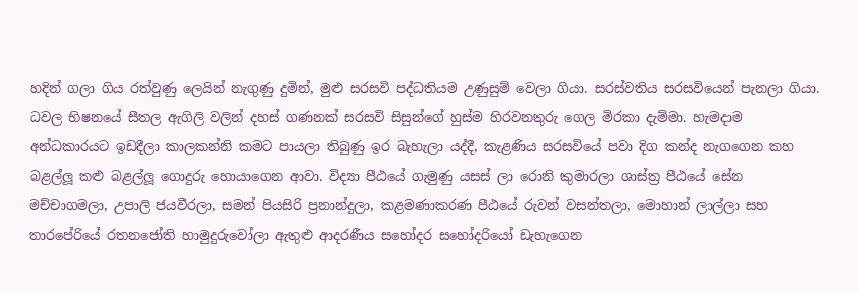හදින් ගලා ගිය රත්වුණු ලෙයින් නැගුණු දුමින්, මුළු සරසවි පද්ධතියම උණුසුම් වෙලා ගියා. සරස්වතිය සරසවියෙන් පැනලා ගියා. ධවල භිෂනයේ සීතල ඇගිලි වලින් දහස් ගණනක් සරසවි සිසුන්ගේ හුස්ම හිරවනතුරු ගෙල මිරකා දැම්මා. හැමදාම අන්ධකාරයට ඉඩදීලා කාලකන්නි කමට පායලා තිබුණු ඉර බැහැලා යද්දී, කැළණිය සරසවියේ පවා දිග කන්ද නැගගෙන කහ බළල්ලූ කළු බළල්ලූ ගොදුරු හොයාගෙන ආවා. විද්‍යා පීඨයේ ගැමුණු යසස් ලා රොනි කුමාරලා ශාස්ත්‍ර පීඨයේ සේන මච්චාගමලා, උපාලි ජයවීරලා, සමන් පියසිරි ප්‍රනාන්දුලා, කළමණාකරණ පීඨයේ රුවන් වසන්තලා, මොහාන් ලාල්ලා සහ තාරපේරියේ රතනජෝති හාමුදුරුවෝලා ඇතුළු ආදරණීය සහෝදර සහෝදරියෝ ඩැහැගෙන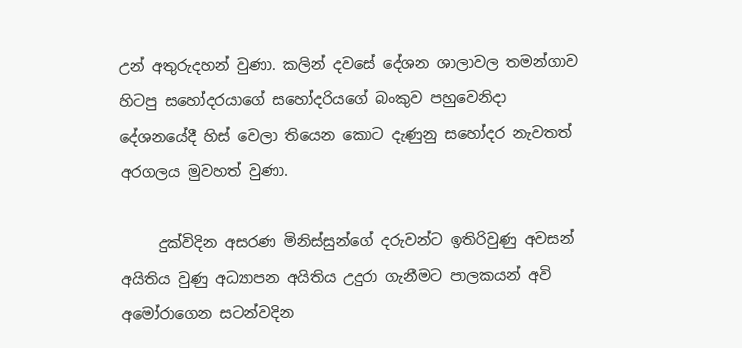උන් අතුරුදහන් වුණා. කලින් දවසේ දේශන ශාලාවල තමන්ගාව හිටපු සහෝදරයාගේ සහෝදරියගේ බංකුව පහුවෙනිදා දේශනයේදී හිස් වෙලා තියෙන කොට දැණුනු සහෝදර නැවතත් අරගලය මුවහත් වුණා.

     දුක්විදින අසරණ මිනිස්සුන්ගේ දරුවන්ට ඉතිරිවුණු අවසන් අයිතිය වුණු අධ්‍යාපන අයිතිය උදුරා ගැනීමට පාලකයන් අවි අමෝරාගෙන සටන්වදින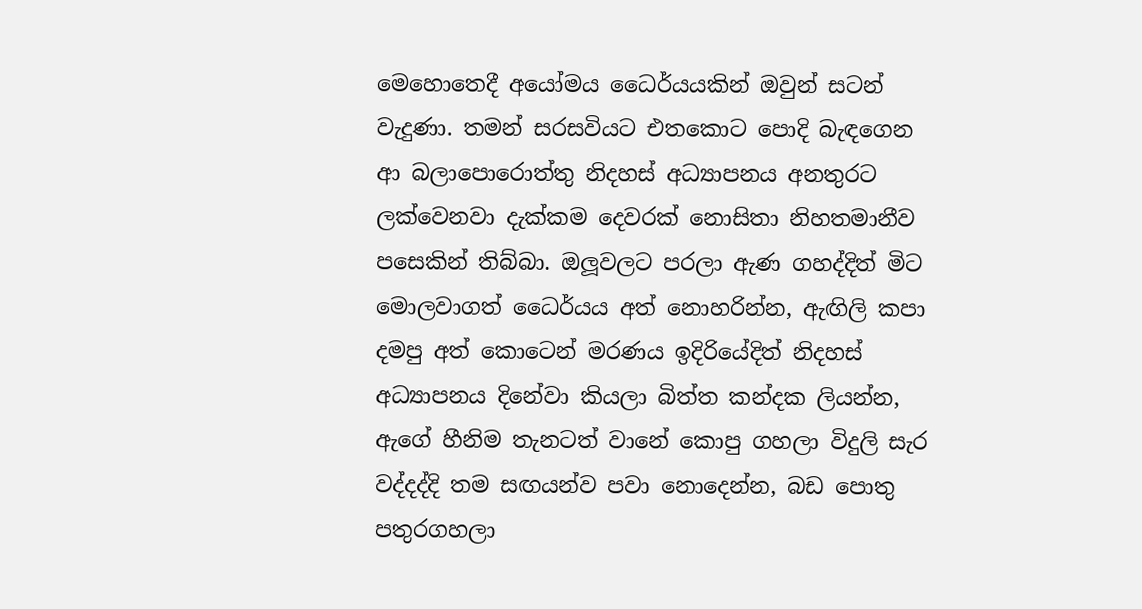මෙහොතෙදී අයෝමය ධෛර්යයකින් ඔවුන් සටන් වැදුණා. තමන් සරසවියට එතකොට පොදි බැඳගෙන ආ බලාපොරොත්තු නිදහස් අධ්‍යාපනය අනතුරට ලක්වෙනවා දැක්කම දෙවරක් නොසිතා නිහතමානීව පසෙකින් තිබ්බා. ඔලූවලට පරලා ඇණ ගහද්දිත් මිට මොලවාගත් ධෛර්යය අත් නොහරින්න, ඇඟිලි කපා දමපු අත් කොටෙන් මරණය ඉදිරියේදිත් නිදහස් අධ්‍යාපනය දිනේවා කියලා බිත්ත කන්දක ලියන්න, ඇගේ හීනිම තැනටත් වානේ කොපු ගහලා විදුලි සැර වද්දද්දි තම සඟයන්ව පවා නොදෙන්න, බඩ පොතු පතුරගහලා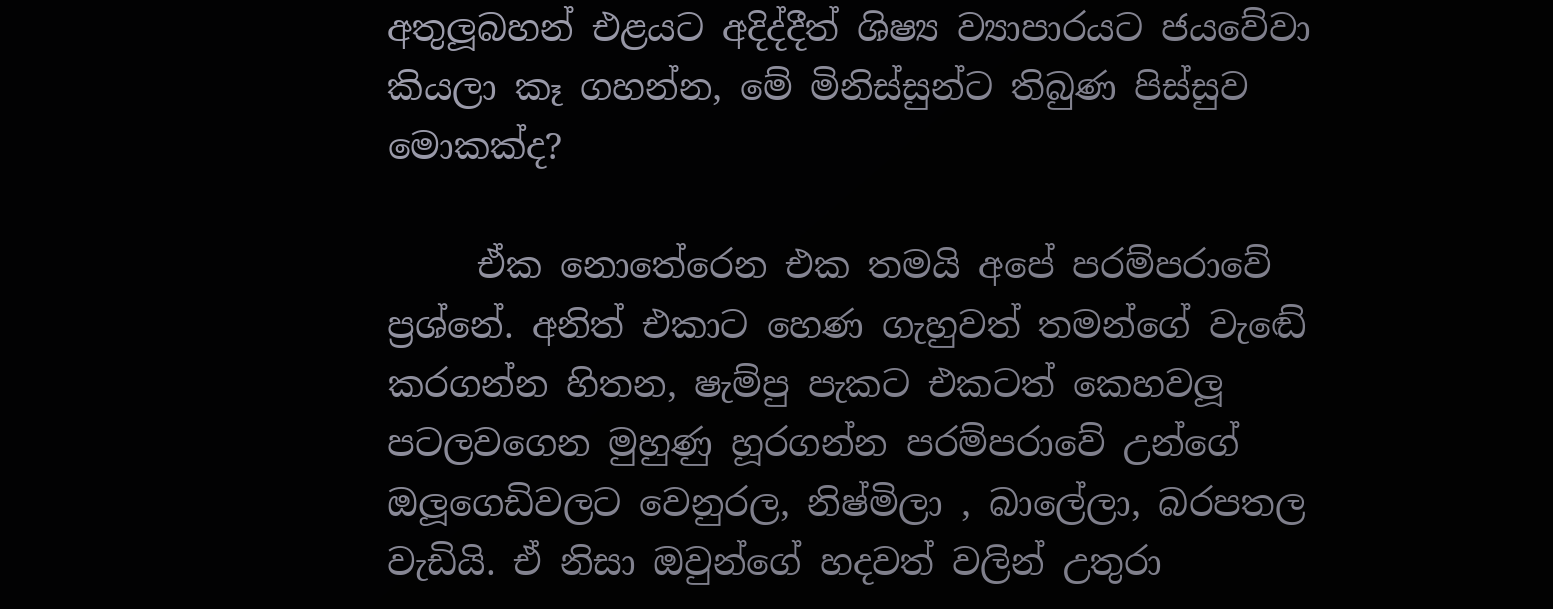අතුලූබහන් එළයට අදිද්දීත් ශිෂ්‍ය ව්‍යාපාරයට ජයවේවා කියලා කෑ ගහන්න, මේ මිනිස්සුන්ට තිබුණ පිස්සුව මොකක්ද?

     ඒක නොතේරෙන එක තමයි අපේ පරම්පරාවේ ප්‍රශ්නේ. අනිත් එකාට හෙණ ගැහුවත් තමන්ගේ වැඬේ කරගන්න හිතන, ෂැම්පු පැකට එකටත් කෙහවලූ පටලවගෙන මුහුණු හූරගන්න පරම්පරාවේ උන්ගේ ඔලූගෙඩිවලට වෙනුරල, නිෂ්මිලා , බාලේලා, බරපතල වැඩියි. ඒ නිසා ඔවුන්ගේ හදවත් වලින් උතුරා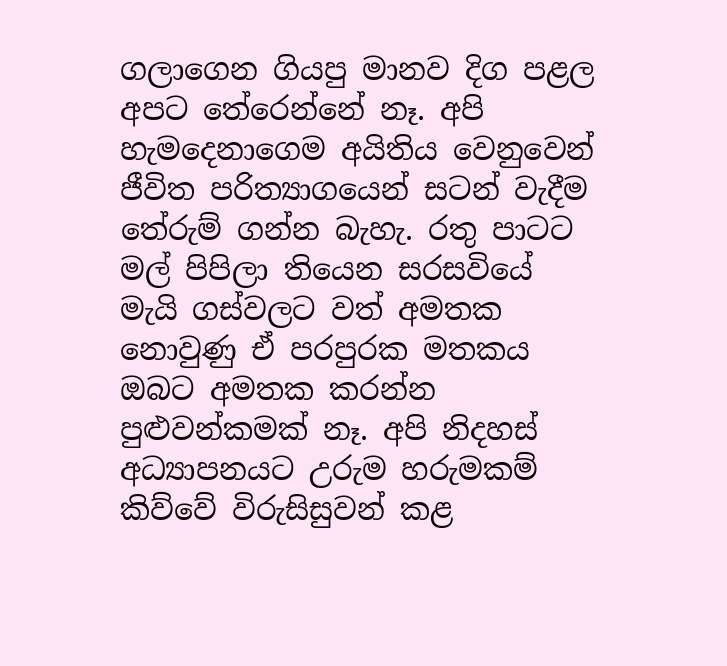ගලාගෙන ගියපු මානව දිග පළල අපට තේරෙන්නේ නෑ. අපි හැමදෙනාගෙම අයිතිය වෙනුවෙන් ජීවිත පරිත්‍යාගයෙන් සටන් වැදීම තේරුම් ගන්න බැහැ. රතු පාටට මල් පිපිලා තියෙන සරසවියේ මැයි ගස්වලට වත් අමතක නොවුණු ඒ පරපුරක මතකය ඔබට අමතක කරන්න පුළුවන්කමක් නෑ. අපි නිදහස් අධ්‍යාපනයට උරුම හරුමකම් කිව්වේ විරුසිසුවන් කළ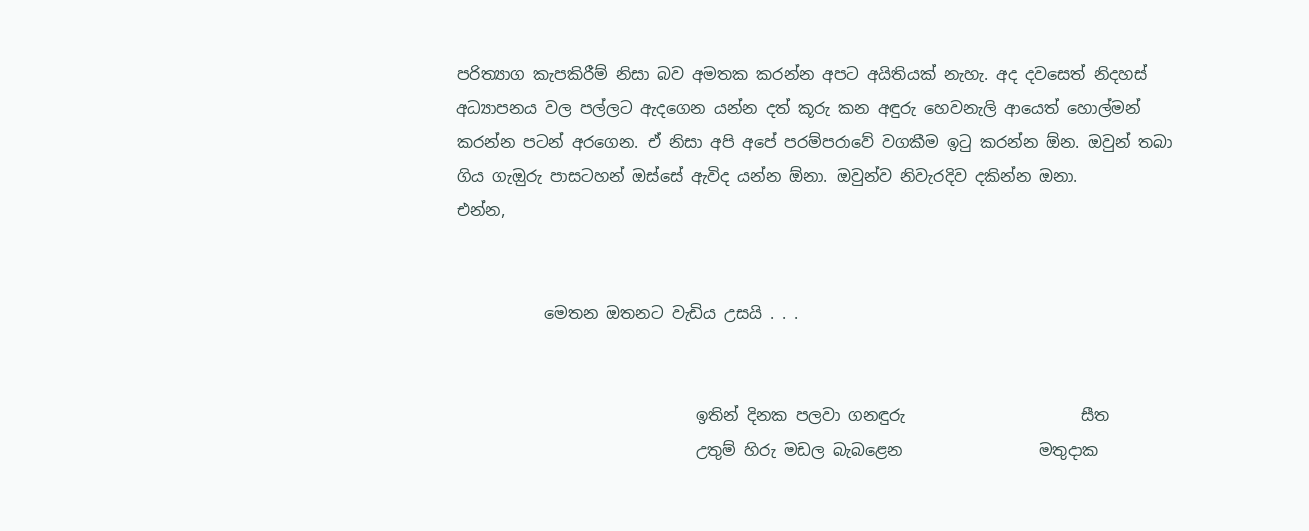පරිත්‍යාග කැපකිරීම් නිසා බව අමතක කරන්න අපට අයිතියක් නැහැ. අද දවසෙත් නිදහස් අධ්‍යාපනය වල පල්ලට ඇදගෙන යන්න දත් කූරු කන අඳුරු හෙවනැලි ආයෙත් හොල්මන් කරන්න පටන් අරගෙන. ඒ නිසා අපි අපේ පරම්පරාවේ වගකීම ඉටු කරන්න ඕන. ඔවුන් තබා ගිය ගැඔුරු පාසටහන් ඔස්සේ ඇවිද යන්න ඕනා. ඔවුන්ව නිවැරදිව දකින්න ඔනා.
එන්න,


           මෙතන ඔතනට වැඩිය උසයි . . .


                              ඉතින් දිනක පලවා ගනඳුරු                      සීත
                              උතුම් හිරු මඩල බැබළෙන                 මතුදාක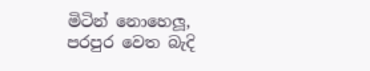මිටින් නොහෙලූ, පරපුර වෙත බැදි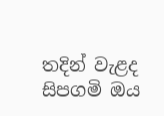තදින් වැළද සිපගමි ඔය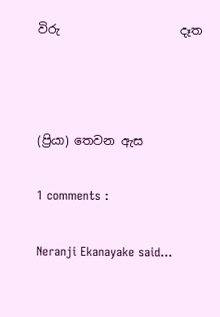විරු                    දෑත



(ප්‍රියා) තෙවන ඇස

1 comments :

Neranji Ekanayake said...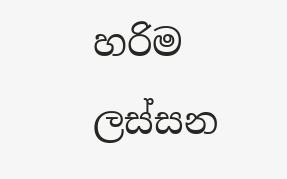හරිම ලස්සන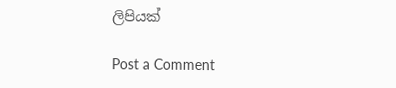ලිපියක්

Post a Comment